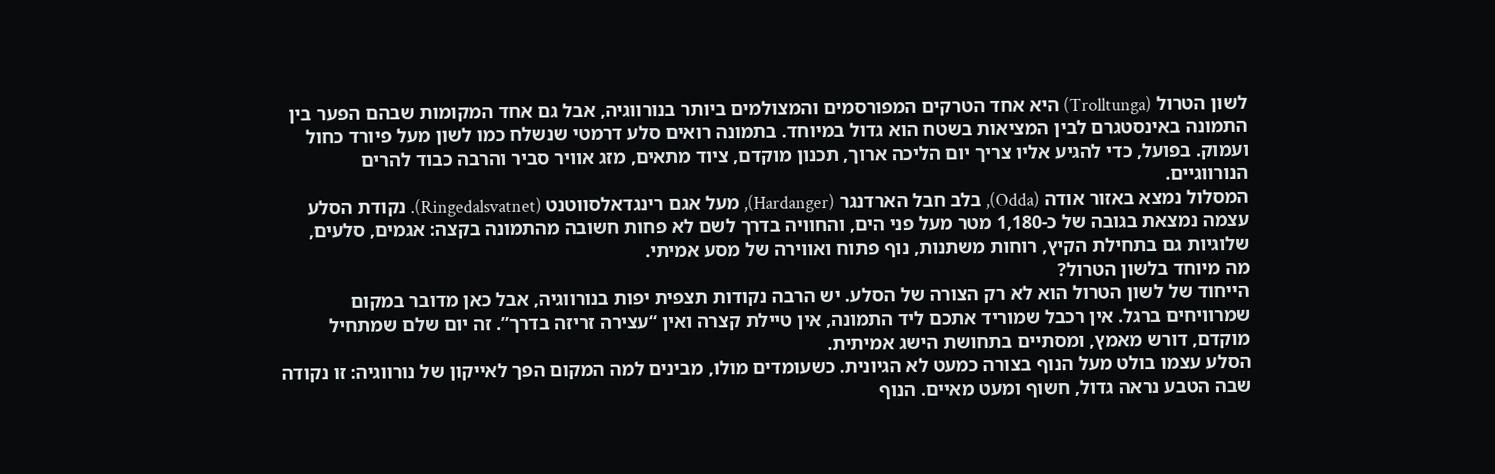לשון הטרול (Trolltunga) היא אחד הטרקים המפורסמים והמצולמים ביותר בנורווגיה, אבל גם אחד המקומות שבהם הפער בין התמונה באינסטגרם לבין המציאות בשטח הוא גדול במיוחד. בתמונה רואים סלע דרמטי שנשלח כמו לשון מעל פיורד כחול ועמוק. בפועל, כדי להגיע אליו צריך יום הליכה ארוך, תכנון מוקדם, ציוד מתאים, מזג אוויר סביר והרבה כבוד להרים הנורווגיים.
המסלול נמצא באזור אודה (Odda), בלב חבל הארדנגר (Hardanger), מעל אגם רינגדאלסווטנט (Ringedalsvatnet). נקודת הסלע עצמה נמצאת בגובה של כ-1,180 מטר מעל פני הים, והחוויה בדרך לשם לא פחות חשובה מהתמונה בקצה: אגמים, סלעים, שלוגיות גם בתחילת הקיץ, רוחות משתנות, נוף פתוח ואווירה של מסע אמיתי.
מה מיוחד בלשון הטרול?
הייחוד של לשון הטרול הוא לא רק הצורה של הסלע. יש הרבה נקודות תצפית יפות בנורווגיה, אבל כאן מדובר במקום שמרוויחים ברגל. אין רכבל שמוריד אתכם ליד התמונה, אין טיילת קצרה ואין “עצירה זריזה בדרך”. זה יום שלם שמתחיל מוקדם, דורש מאמץ, ומסתיים בתחושת הישג אמיתית.
הסלע עצמו בולט מעל הנוף בצורה כמעט לא הגיונית. כשעומדים מולו, מבינים למה המקום הפך לאייקון של נורווגיה: זו נקודה שבה הטבע נראה גדול, חשוף ומעט מאיים. הנוף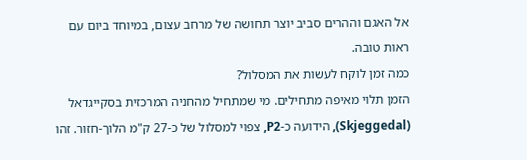אל האגם וההרים סביב יוצר תחושה של מרחב עצום, במיוחד ביום עם ראות טובה.
כמה זמן לוקח לעשות את המסלול?
הזמן תלוי מאיפה מתחילים. מי שמתחיל מהחניה המרכזית בסקייגדאל (Skjeggedal), הידועה כ-P2, צפוי למסלול של כ-27 ק"מ הלוך-חזור. זהו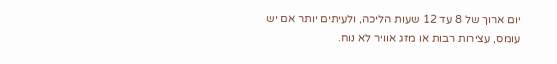יום ארוך של 8 עד 12 שעות הליכה, ולעיתים יותר אם יש עומס, עצירות רבות או מזג אוויר לא נוח.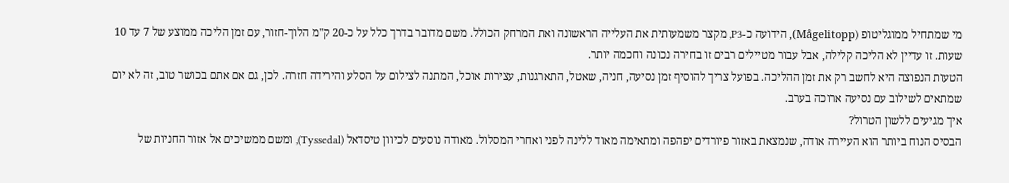מי שמתחיל ממוגליטופ (Mågelitopp), הידועה כ-P3, מקצר משמעותית את העלייה הראשונה ואת המרחק הכולל. משם מדובר בדרך כלל על כ-20 ק"מ הלוך-חזור, עם זמן הליכה ממוצע של 7 עד 10 שעות. זו עדיין לא הליכה קלילה, אבל עבור מטיילים רבים זו בחירה נכונה וחכמה יותר.
הטעות הנפוצה היא לחשב רק את זמן ההליכה. בפועל צריך להוסיף זמן נסיעה, חניה, שאטל, התארגנות, עצירות אוכל, המתנה לצילום על הסלע והירידה חזרה. לכן, גם אם אתם בכושר טוב, זה לא יום שמתאים לשילוב עם נסיעה ארוכה בערב.
איך מגיעים ללשון הטרול?
הבסיס הנוח ביותר הוא העיירה אודה, שנמצאת באזור פיורדים יפהפה ומתאימה מאוד ללינה לפני ואחרי המסלול. מאודה נוסעים לכיוון טיסדאל (Tyssedal), ומשם ממשיכים אל אזור החניות של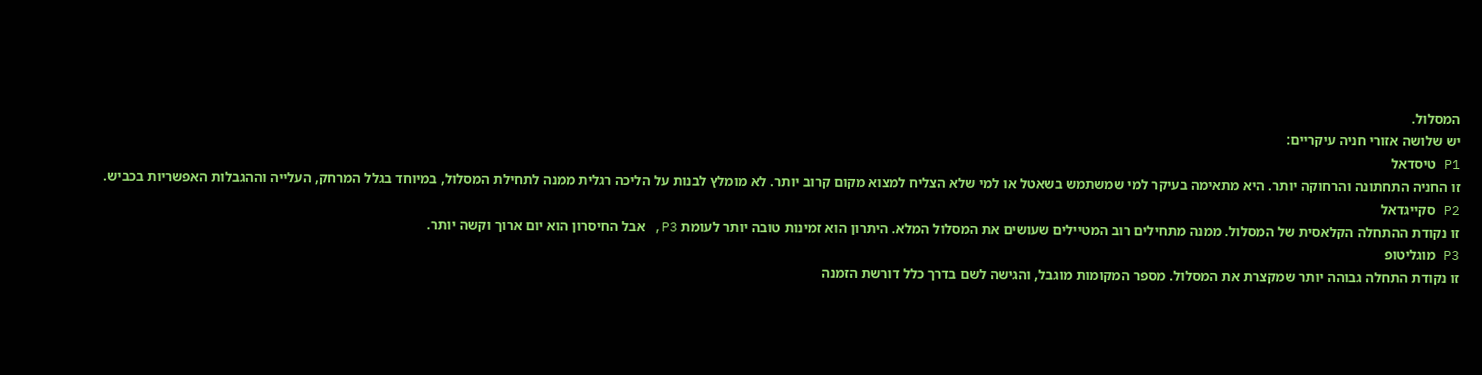המסלול.
יש שלושה אזורי חניה עיקריים:
P1 טיסדאל
זו החניה התחתונה והרחוקה יותר. היא מתאימה בעיקר למי שמשתמש בשאטל או למי שלא הצליח למצוא מקום קרוב יותר. לא מומלץ לבנות על הליכה רגלית ממנה לתחילת המסלול, במיוחד בגלל המרחק, העלייה וההגבלות האפשריות בכביש.
P2 סקייגדאל
זו נקודת ההתחלה הקלאסית של המסלול. ממנה מתחילים רוב המטיילים שעושים את המסלול המלא. היתרון הוא זמינות טובה יותר לעומת P3, אבל החיסרון הוא יום ארוך וקשה יותר.
P3 מוגליטופ
זו נקודת התחלה גבוהה יותר שמקצרת את המסלול. מספר המקומות מוגבל, והגישה לשם בדרך כלל דורשת הזמנה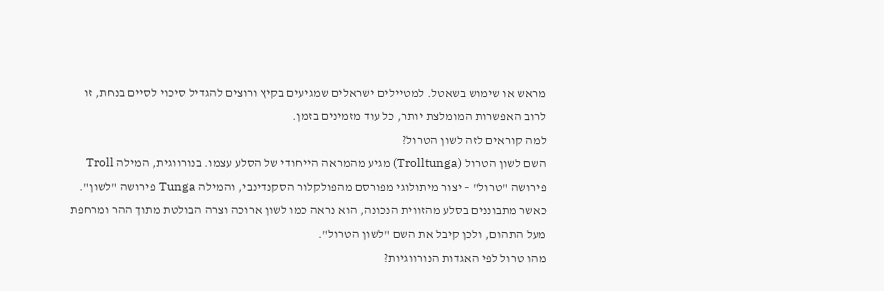מראש או שימוש בשאטל. למטיילים ישראלים שמגיעים בקיץ ורוצים להגדיל סיכוי לסיים בנחת, זו לרוב האפשרות המומלצת יותר, כל עוד מזמינים בזמן.
למה קוראים לזה לשון הטרול?
השם לשון הטרול (Trolltunga) מגיע מהמראה הייחודי של הסלע עצמו. בנורווגית, המילה Troll פירושה "טרול" – יצור מיתולוגי מפורסם מהפולקלור הסקנדינבי, והמילה Tunga פירושה "לשון". כאשר מתבוננים בסלע מהזווית הנכונה, הוא נראה כמו לשון ארוכה וצרה הבולטת מתוך ההר ומרחפת מעל התהום, ולכן קיבל את השם "לשון הטרול".
מהו טרול לפי האגדות הנורווגיות?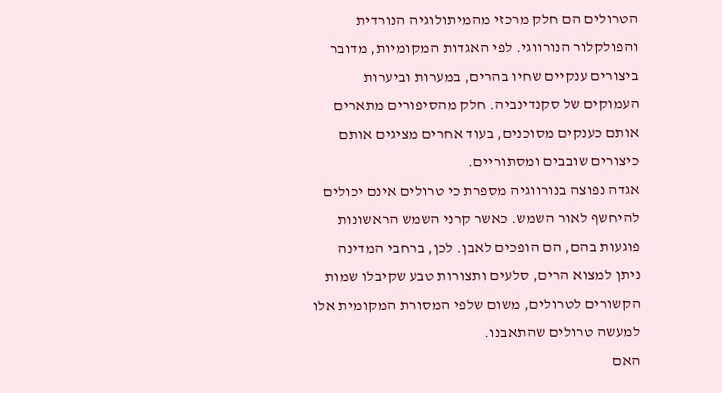הטרולים הם חלק מרכזי מהמיתולוגיה הנורדית והפולקלור הנורווגי. לפי האגדות המקומיות, מדובר ביצורים ענקיים שחיו בהרים, במערות וביערות העמוקים של סקנדינביה. חלק מהסיפורים מתארים אותם כענקים מסוכנים, בעוד אחרים מציגים אותם כיצורים שובבים ומסתוריים.
אגדה נפוצה בנורווגיה מספרת כי טרולים אינם יכולים להיחשף לאור השמש. כאשר קרני השמש הראשונות פוגעות בהם, הם הופכים לאבן. לכן, ברחבי המדינה ניתן למצוא הרים, סלעים ותצורות טבע שקיבלו שמות הקשורים לטרולים, משום שלפי המסורת המקומית אלו למעשה טרולים שהתאבנו.
האם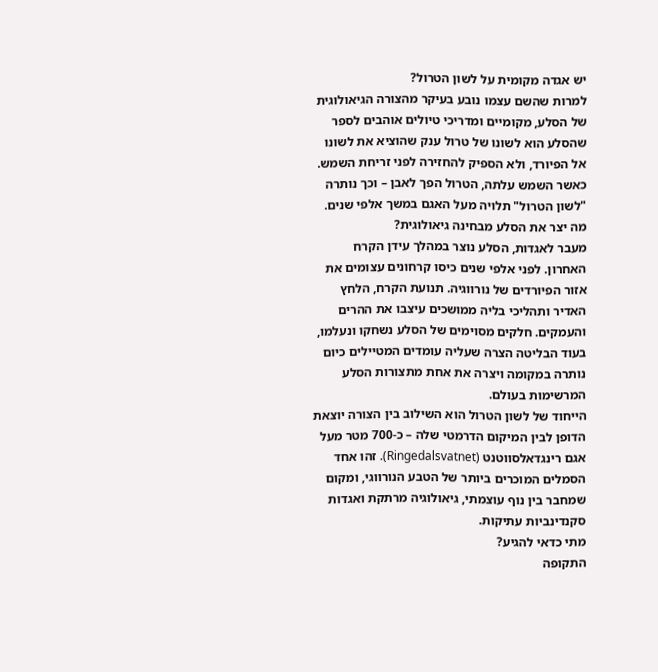יש אגדה מקומית על לשון הטרול?
למרות שהשם עצמו נובע בעיקר מהצורה הגיאולוגית של הסלע, מקומיים ומדריכי טיולים אוהבים לספר שהסלע הוא לשונו של טרול ענק שהוציא את לשונו אל הפיורד, ולא הספיק להחזירה לפני זריחת השמש. כאשר השמש עלתה, הטרול הפך לאבן – וכך נותרה "לשון הטרול" תלויה מעל האגם במשך אלפי שנים.
מה יצר את הסלע מבחינה גיאולוגית?
מעבר לאגדות, הסלע נוצר במהלך עידן הקרח האחרון. לפני אלפי שנים כיסו קרחונים עצומים את אזור הפיורדים של נורווגיה. תנועת הקרח, הלחץ האדיר ותהליכי בליה ממושכים עיצבו את ההרים והעמקים. חלקים מסוימים של הסלע נשחקו ונעלמו, בעוד הבליטה הצרה שעליה עומדים המטיילים כיום נותרה במקומה ויצרה את אחת מתצורות הסלע המרשימות בעולם.
הייחוד של לשון הטרול הוא השילוב בין הצורה יוצאת הדופן לבין המיקום הדרמטי שלה – כ-700 מטר מעל אגם רינגדאלסווטנט (Ringedalsvatnet). זהו אחד הסמלים המוכרים ביותר של הטבע הנורווגי, ומקום שמחבר בין נוף עוצמתי, גיאולוגיה מרתקת ואגדות סקנדינביות עתיקות.
מתי כדאי להגיע?
התקופה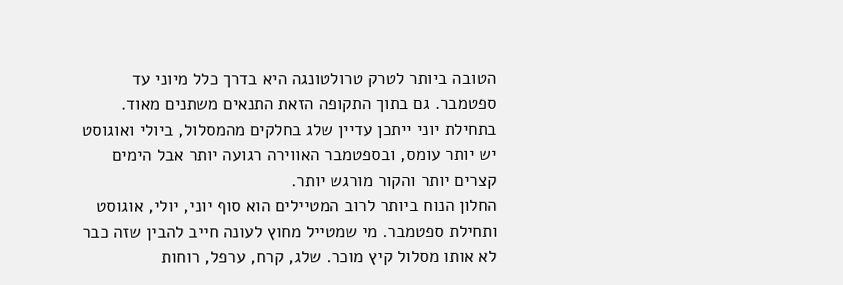הטובה ביותר לטרק טרולטונגה היא בדרך כלל מיוני עד ספטמבר. גם בתוך התקופה הזאת התנאים משתנים מאוד. בתחילת יוני ייתכן עדיין שלג בחלקים מהמסלול, ביולי ואוגוסט יש יותר עומס, ובספטמבר האווירה רגועה יותר אבל הימים קצרים יותר והקור מורגש יותר.
החלון הנוח ביותר לרוב המטיילים הוא סוף יוני, יולי, אוגוסט ותחילת ספטמבר. מי שמטייל מחוץ לעונה חייב להבין שזה כבר לא אותו מסלול קיץ מוכר. שלג, קרח, ערפל, רוחות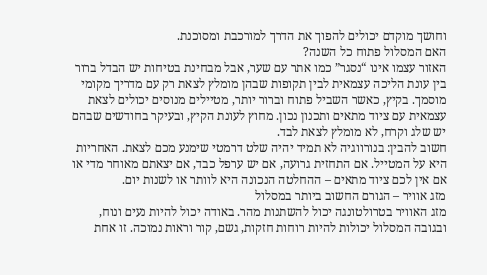וחושך מוקדם יכולים להפוך את הדרך למורכבת ומסוכנת.
האם המסלול פתוח כל השנה?
האזור עצמו אינו “נסגר” כמו אתר עם שער, אבל מבחינת בטיחות יש הבדל ברור בין עונת הליכה עצמאית לבין תקופות שבהן מומלץ לצאת רק עם מדריך מקומי מוסמך. בקיץ, כאשר השביל פתוח וברור יותר, מטיילים מנוסים יכולים לצאת עצמאית עם ציוד מתאים ותכנון נכון. מחוץ לעונת הקיץ, ובעיקר בחודשים שבהם יש שלג וקרח, לא מומלץ לצאת לבד.
חשוב להבין: בנורווגיה לא תמיד יהיה שלט דרמטי שימנע מכם לצאת. האחריות היא על המטייל. אם התחזית גרועה, אם יש ערפל כבד, אם יצאתם מאוחר מדי או אם אין לכם ציוד מתאים – ההחלטה הנכונה היא לוותר או לשנות יום.
מזג אוויר – הגורם החשוב ביותר במסלול
מזג האוויר בטרולטונגה יכול להשתנות מהר. באודה יכול להיות נעים ונוח, ובגובה המסלול יכולות להיות רוחות חזקות, גשם, קור וראות נמוכה. זו אחת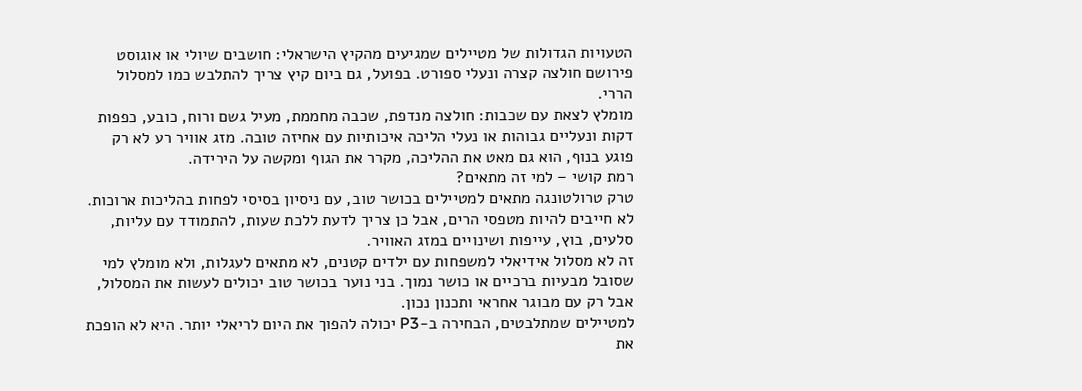הטעויות הגדולות של מטיילים שמגיעים מהקיץ הישראלי: חושבים שיולי או אוגוסט פירושם חולצה קצרה ונעלי ספורט. בפועל, גם ביום קיץ צריך להתלבש כמו למסלול הררי.
מומלץ לצאת עם שכבות: חולצה מנדפת, שכבה מחממת, מעיל גשם ורוח, כובע, כפפות דקות ונעליים גבוהות או נעלי הליכה איכותיות עם אחיזה טובה. מזג אוויר רע לא רק פוגע בנוף, הוא גם מאט את ההליכה, מקרר את הגוף ומקשה על הירידה.
רמת קושי – למי זה מתאים?
טרק טרולטונגה מתאים למטיילים בכושר טוב, עם ניסיון בסיסי לפחות בהליכות ארוכות. לא חייבים להיות מטפסי הרים, אבל כן צריך לדעת ללכת שעות, להתמודד עם עליות, סלעים, בוץ, עייפות ושינויים במזג האוויר.
זה לא מסלול אידיאלי למשפחות עם ילדים קטנים, לא מתאים לעגלות, ולא מומלץ למי שסובל מבעיות ברכיים או כושר נמוך. בני נוער בכושר טוב יכולים לעשות את המסלול, אבל רק עם מבוגר אחראי ותכנון נכון.
למטיילים שמתלבטים, הבחירה ב-P3 יכולה להפוך את היום לריאלי יותר. היא לא הופכת את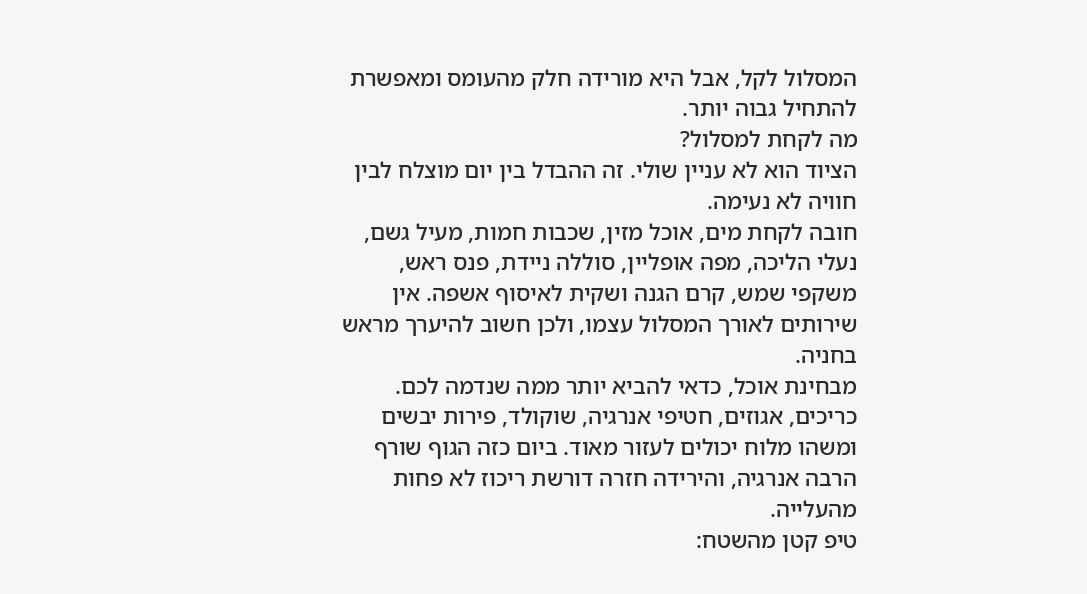המסלול לקל, אבל היא מורידה חלק מהעומס ומאפשרת להתחיל גבוה יותר.
מה לקחת למסלול?
הציוד הוא לא עניין שולי. זה ההבדל בין יום מוצלח לבין חוויה לא נעימה.
חובה לקחת מים, אוכל מזין, שכבות חמות, מעיל גשם, נעלי הליכה, מפה אופליין, סוללה ניידת, פנס ראש, משקפי שמש, קרם הגנה ושקית לאיסוף אשפה. אין שירותים לאורך המסלול עצמו, ולכן חשוב להיערך מראש בחניה.
מבחינת אוכל, כדאי להביא יותר ממה שנדמה לכם. כריכים, אגוזים, חטיפי אנרגיה, שוקולד, פירות יבשים ומשהו מלוח יכולים לעזור מאוד. ביום כזה הגוף שורף הרבה אנרגיה, והירידה חזרה דורשת ריכוז לא פחות מהעלייה.
טיפ קטן מהשטח: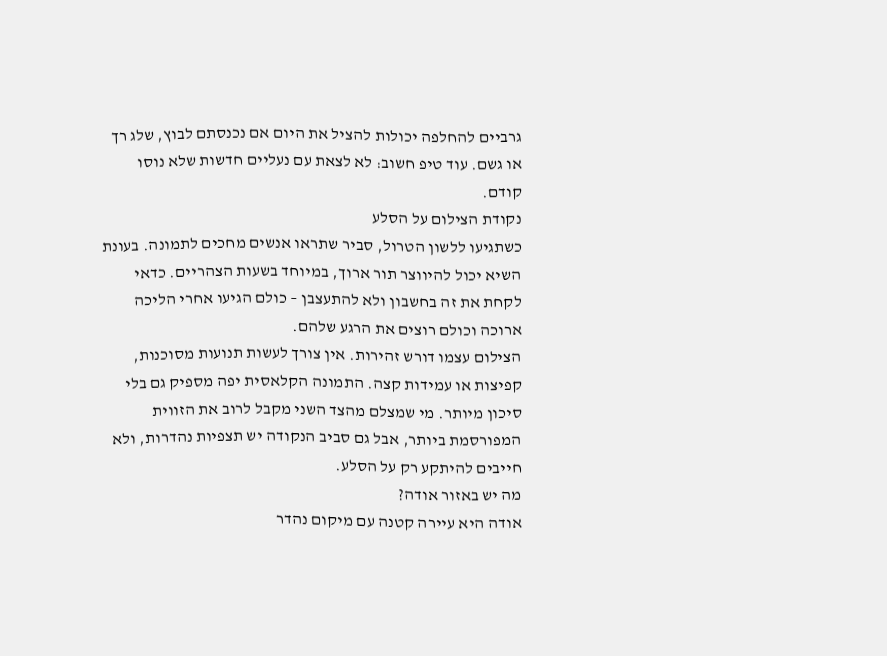גרביים להחלפה יכולות להציל את היום אם נכנסתם לבוץ, שלג רך או גשם. עוד טיפ חשוב: לא לצאת עם נעליים חדשות שלא נוסו קודם.
נקודת הצילום על הסלע
כשתגיעו ללשון הטרול, סביר שתראו אנשים מחכים לתמונה. בעונת השיא יכול להיווצר תור ארוך, במיוחד בשעות הצהריים. כדאי לקחת את זה בחשבון ולא להתעצבן – כולם הגיעו אחרי הליכה ארוכה וכולם רוצים את הרגע שלהם.
הצילום עצמו דורש זהירות. אין צורך לעשות תנועות מסוכנות, קפיצות או עמידות קצה. התמונה הקלאסית יפה מספיק גם בלי סיכון מיותר. מי שמצלם מהצד השני מקבל לרוב את הזווית המפורסמת ביותר, אבל גם סביב הנקודה יש תצפיות נהדרות, ולא חייבים להיתקע רק על הסלע.
מה יש באזור אודה?
אודה היא עיירה קטנה עם מיקום נהדר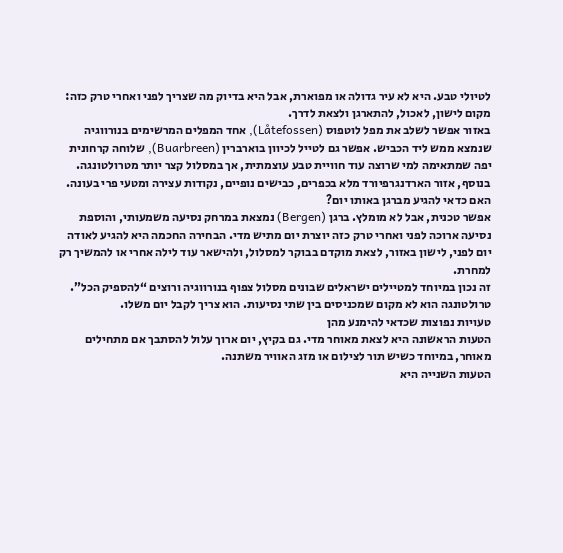לטיולי טבע. היא לא עיר גדולה או מפוארת, אבל היא בדיוק מה שצריך לפני ואחרי טרק כזה: מקום לישון, לאכול, להתארגן ולצאת לדרך.
באזור אפשר לשלב את מפל לוטפוס (Låtefossen), אחד המפלים המרשימים בנורווגיה שנמצא ממש ליד הכביש. אפשר גם לטייל לכיוון בוארברין (Buarbreen), שלוחה קרחונית יפה שמתאימה למי שרוצה עוד חוויית טבע עוצמתית, אך במסלול קצר יותר מטרולטונגה. בנוסף, אזור הארדנגרפיורד מלא בכפרים, כבישים נופיים, נקודות עצירה ומטעי פרי בעונה.
האם כדאי להגיע מברגן באותו יום?
אפשר טכנית, אבל לא מומלץ. ברגן (Bergen) נמצאת במרחק נסיעה משמעותי, והוספת נסיעה ארוכה לפני ואחרי טרק כזה יוצרת יום מתיש מדי. הבחירה החכמה היא להגיע לאודה יום לפני, לישון באזור, לצאת מוקדם בבוקר למסלול, ולהישאר עוד לילה אחרי או להמשיך רק למחרת.
זה נכון במיוחד למטיילים ישראלים שבונים מסלול צפוף בנורווגיה ורוצים “להספיק הכל”. טרולטונגה הוא לא מקום שמכניסים בין שתי נסיעות. הוא צריך לקבל יום משלו.
טעויות נפוצות שכדאי להימנע מהן
הטעות הראשונה היא לצאת מאוחר מדי. גם בקיץ, יום ארוך עלול להסתבך אם מתחילים מאוחר, במיוחד כשיש תור לצילום או מזג האוויר משתנה.
הטעות השנייה היא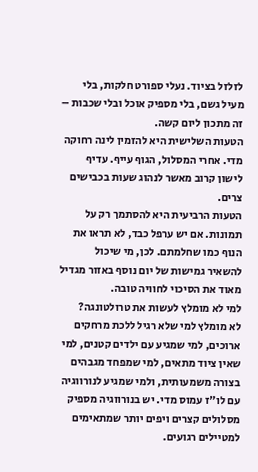לזלזל בציוד. נעלי ספורט חלקות, בלי מעיל גשם, בלי מספיק אוכל ובלי שכבות – זה מתכון ליום קשה.
הטעות השלישית היא להזמין לינה רחוקה מדי. אחרי המסלול, הגוף עייף. עדיף לישון קרוב מאשר לנהוג שעות בכבישים צרים.
הטעות הרביעית היא להסתמך רק על תמונות. אם יש ערפל כבד, לא תראו את הנוף כמו שחלמתם. לכן, מי שיכול להשאיר גמישות של יום נוסף באזור מגדיל מאוד את הסיכוי לחוויה טובה.
למי לא מומלץ לעשות את טרולטונגה?
לא מומלץ למי שלא רגיל ללכת מרחקים ארוכים, למי שמגיע עם ילדים קטנים, למי שאין ציוד מתאים, למי שמפחד מגבהים בצורה משמעותית, ולמי שמגיע לנורווגיה עם לו"ז עמוס מדי. יש בנורווגיה מספיק מסלולים קצרים ויפים יותר שמתאימים למטיילים רגועים.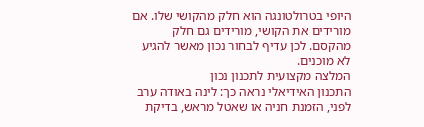היופי בטרולטונגה הוא חלק מהקושי שלו. אם מורידים את הקושי, מורידים גם חלק מהקסם. לכן עדיף לבחור נכון מאשר להגיע לא מוכנים.
המלצה מקצועית לתכנון נכון
התכנון האידיאלי נראה כך: לינה באודה ערב לפני, הזמנת חניה או שאטל מראש, בדיקת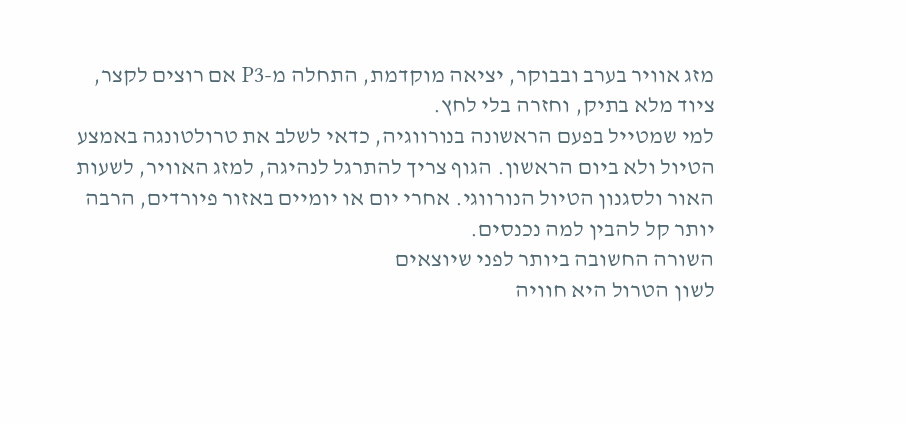מזג אוויר בערב ובבוקר, יציאה מוקדמת, התחלה מ-P3 אם רוצים לקצר, ציוד מלא בתיק, וחזרה בלי לחץ.
למי שמטייל בפעם הראשונה בנורווגיה, כדאי לשלב את טרולטונגה באמצע הטיול ולא ביום הראשון. הגוף צריך להתרגל לנהיגה, למזג האוויר, לשעות האור ולסגנון הטיול הנורווגי. אחרי יום או יומיים באזור פיורדים, הרבה יותר קל להבין למה נכנסים.
השורה החשובה ביותר לפני שיוצאים
לשון הטרול היא חוויה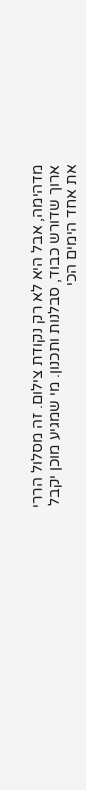מדהימה, אבל היא לא רק נקודת צילום. זה מסלול הררי ארוך שדורש כבוד, סבלנות ותכנון. מי שמגיע מוכן יקבל את אחד הימים הכי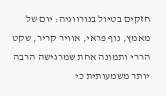חזקים בטיול בנורווגיה: יום של מאמץ, נוף פראי, אוויר קריר, שקט הררי ותמונה אחת שמרגישה הרבה יותר משמעותית כי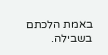באמת הלכתם בשבילה.